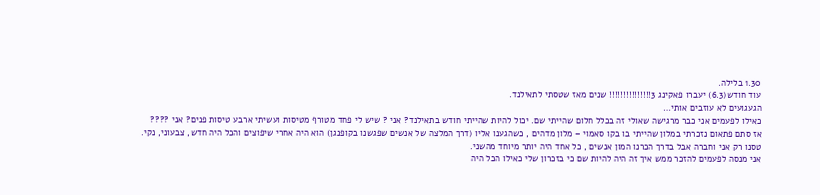1.30 בלילה.
עוד חודש(6.3) יעברו פאקינג 3!!!!!!!!!!!!!!! שנים מאז שטסתי לתאילנד.
הגעגועים לא עוזבים אותי…
כאילו לפעמים אני כבר מרגישה שאולי זה בכלל חלום שהייתי שם. יכול להיות שהייתי חודש בתאילנד? אני ? שיש לי פחד מטורף מטיסות ועשיתי ארבע טיסות פנים? אני ????
אז סתם פתאום נזכרתי במלון שהייתי בו בקו סאמוי – מלון מדהים , כשהגענו אליו (דרך המלצה של אנשים שפגשנו בקופנגן) הוא היה אחרי שיפוצים והכל היה חדש, צבעוני, נקי.
טסנו רק אני וחברה אבל בדרך הכרנו המון אנשים , כל אחד היה יותר מיוחד מהשני.
אני מנסה לפעמים להזכר ממש איך זה היה להיות שם כי בזכרון שלי כאילו הכל היה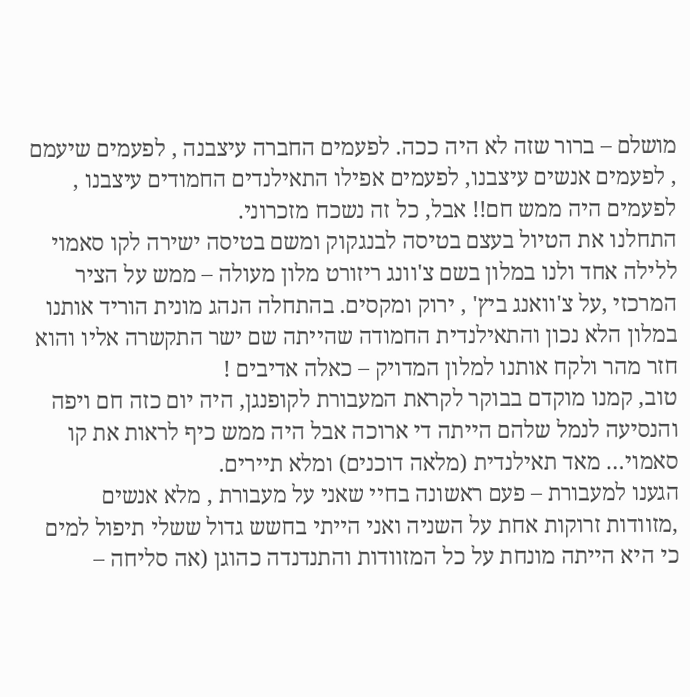מושלם – ברור שזה לא היה ככה. לפעמים החברה עיצבנה , לפעמים שיעמם , לפעמים אנשים עיצבנו, לפעמים אפילו התאילנדים החמודים עיצבנו , לפעמים היה ממש חם!! אבל, כל זה נשכח מזכרוני.
התחלנו את הטיול בעצם בטיסה לבנגקוק ומשם בטיסה ישירה לקו סאמוי ללילה אחד ולנו במלון בשם צ'וונג ריזורט מלון מעולה – ממש על הציר המרכזי ,על צ'וואנג ביץ' , ירוק ומקסים. בהתחלה הנהג מונית הוריד אותנו במלון הלא נכון והתאילנדית החמודה שהייתה שם ישר התקשרה אליו והוא חזר מהר ולקח אותנו למלון המדויק – כאלה אדיבים !
טוב, קמנו מוקדם בבוקר לקראת המעבורת לקופנגן, היה יום כזה חם ויפה והנסיעה לנמל שלהם הייתה די ארוכה אבל היה ממש כיף לראות את קו סאמוי… מאד תאילנדית (מלאה דוכנים) ומלא תיירים.
הגענו למעבורת – פעם ראשונה בחיי שאני על מעבורת , מלא אנשים ,מזוודות זרוקות אחת על השניה ואני הייתי בחשש גדול ששלי תיפול למים כי היא הייתה מונחת על כל המזוודות והתנדנדה כהוגן (אה סליחה –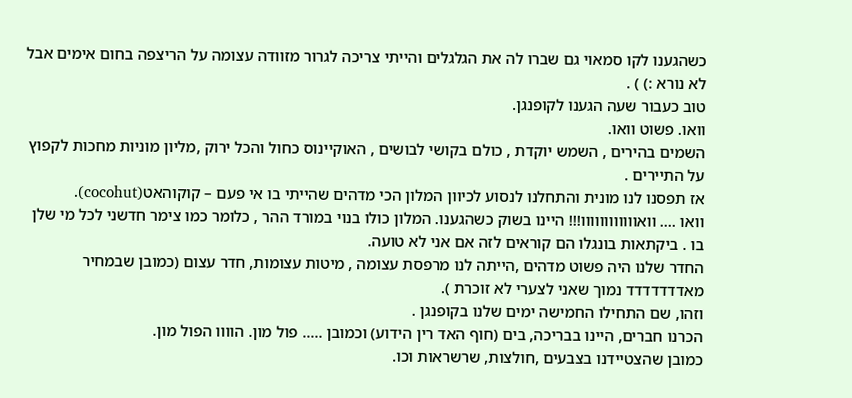כשהגענו לקו סמאוי גם שברו לה את הגלגלים והייתי צריכה לגרור מזוודה עצומה על הריצפה בחום אימים אבל לא נורא :) ) .
טוב כעבור שעה הגענו לקופנגן.
וואו. פשוט וואו.
השמים בהירים , השמש יוקדת , כולם בקושי לבושים , האוקיינוס כחול והכל ירוק ,מליון מוניות מחכות לקפוץ על התיירים .
אז תפסנו לנו מונית והתחלנו לנסוע לכיוון המלון הכי מדהים שהייתי בו אי פעם – קוקוהאט(cocohut).
וואו …. וואוווווווווווו!!! היינו בשוק כשהגענו. המלון כולו בנוי במורד ההר , כלומר כמו צימר חדשני לכל מי שלן בו . ביקתאות בונגלו הם קוראים לזה אם אני לא טועה.
החדר שלנו היה פשוט מדהים ,הייתה לנו מרפסת עצומה , מיטות עצומות, חדר עצום (כמובן שבמחיר מאדדדדדדד נמוך שאני לצערי לא זוכרת ).
וזהו, שם התחילו החמישה ימים שלנו בקופנגן .
הכרנו חברים, היינו בבריכה, בים (חוף האד רין הידוע) וכמובן ….. פול מון. הוווו הפול מון.
כמובן שהצטיידנו בצבעים ,חולצות, שרשראות וכו.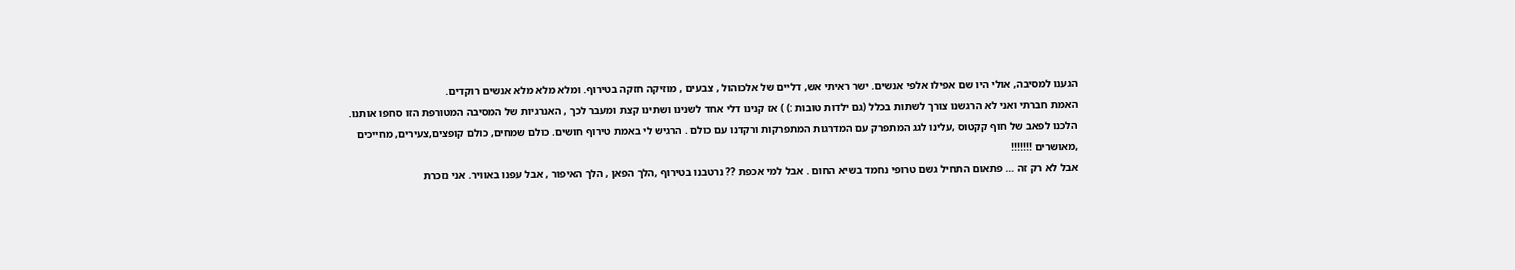הגענו למסיבה, אולי היו שם אפילו אלפי אנשים. ישר ראיתי אש, דליים של אלכוהול , צבעים , מוזיקה חזקה בטירוף. ומלא מלא מלא אנשים רוקדים.
האמת חברתי ואני לא הרגשנו צורך לשתות בכלל (גם ילדות טובות :) ) אז קנינו דלי אחד לשנינו ושתינו קצת ומעבר לכך , האנרגיות של המסיבה המטורפת הזו סחפו אותנו.
הלכנו לפאב של חוף קקטוס ,עלינו לגג המתפרק עם המדרגות המתפרקות ורקדנו עם כולם . הרגיש לי באמת טירוף חושים. כולם שמחים, כולם קופצים,צעירים, מחייכים ,מאושרים !!!!!!!
אבל לא רק זה … פתאום התחיל גשם טרופי נחמד בשיא החום . אבל למי אכפת ?? נרטבנו בטירוף ,הלך הפאן , הלך האיפור , אבל עפנו באוויר. אני נזכרת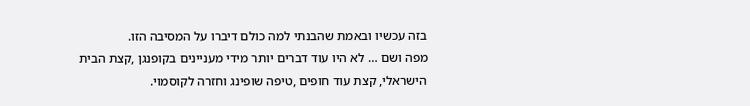בזה עכשיו ובאמת שהבנתי למה כולם דיברו על המסיבה הזו.
מפה ושם … לא היו עוד דברים יותר מידי מעניינים בקופנגן ,קצת הבית הישראלי, קצת עוד חופים ,טיפה שופינג וחזרה לקוסמוי.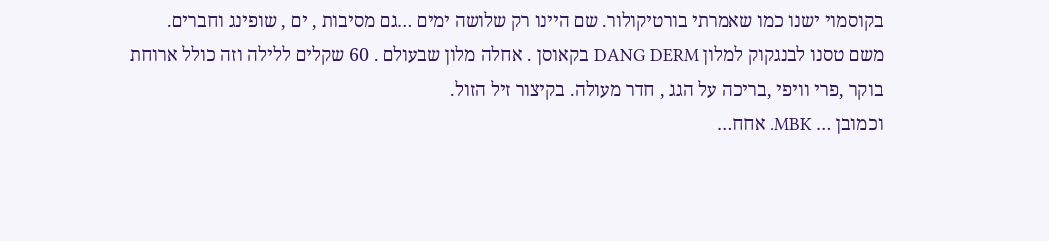בקוסמוי ישנו כמו שאמרתי בורטיקולור. שם היינו רק שלושה ימים …גם מסיבות , ים , שופינג וחברים.
משם טסנו לבנגקוק למלון DANG DERM בקאוסן . אחלה מלון שבעולם . 60 שקלים ללילה וזה כולל ארוחת בוקר ,פרי וויפי ,בריכה על הגג , חדר מעולה. בקיצור זיל הזול.
וכמובן … MBK. אחח…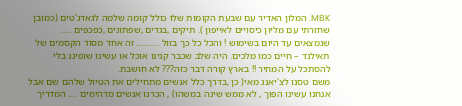MBK. המלון האדיר עם שבעת הקומות שלו כולל קומה שלמה לגאדג'טים (כמובן שחזרתי עם מליון כיסויים לאייפון ). תיקים ,בגדים ,שפתונים ,כפכפים ….. שנמצאים עד היום בשימוש ! והכל כל כך בזול ………. זה אחד מסוד הקסמים של תאילנד – חיים כמו מלכים. היה שלב שכבר קנינו אוכל או עשינו שופינג בלי להסתכל על המחיר !! בארץ קורה דבר כזה??? לא חושבת.
משם טסנו לצ'יאנג מאי( כן ,בדרך כלל אנשים מתחילים את הטיול שלהם שם אבל אנחנו עשינו הפוך , לא ממש שינה במשהו) , הכרנו אנשים מדהימים …. המדריך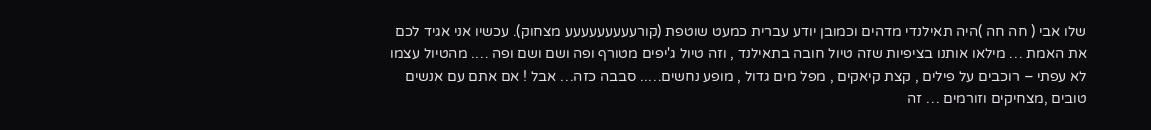שלו אבי ( חה חה )היה תאילנדי מדהים וכמובן יודע עברית כמעט שוטפת (קורעעעעעעעעע מצחוק). עכשיו אני אגיד לכם את האמת … מילאו אותנו בציפיות שזה טיול חובה בתאילנד , וזה טיול ג'יפים מטורף ופה ושם ושם ופה …. מהטיול עצמו לא עפתי – רוכבים על פילים , קצת קיאקים , מפל מים גדול , מופע נחשים….. סבבה כזה… אבל ! אם אתם עם אנשים טובים ,מצחיקים וזורמים … זה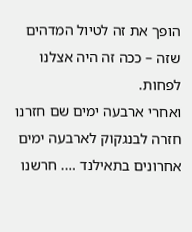הופך את זה לטיול המדהים שזה – ככה זה היה אצלנו לפחות.
ואחרי ארבעה ימים שם חזרנו חזרה לבנגקוק לארבעה ימים אחרונים בתאילנד …. חרשנו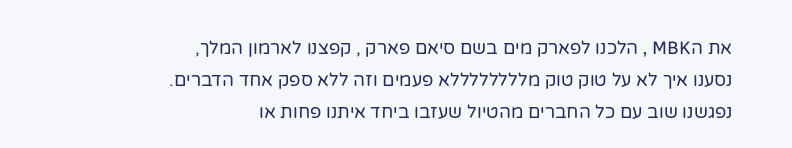את הMBK , הלכנו לפארק מים בשם סיאם פארק , קפצנו לארמון המלך, נסענו איך לא על טוק טוק מללללללללא פעמים וזה ללא ספק אחד הדברים. נפגשנו שוב עם כל החברים מהטיול שעזבו ביחד איתנו פחות או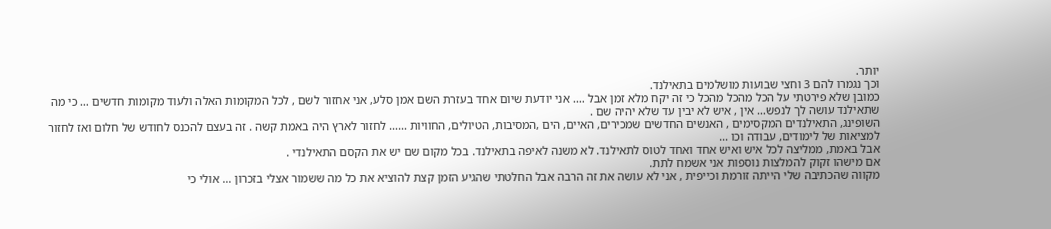יותר.
וכך נגמרו להם 3 וחצי שבועות מושלמים בתאילנד.
כמובן שלא פירטתי על הכל מהכל מהכל כי זה יקח מלא זמן אבל …. אני יודעת שיום אחד בעזרת השם אמן סלע, אני אחזור לשם , לכל המקומות האלה ולעוד מקומות חדשים … כי מה שתאילנד עושה לך לנפש… אין , איש לא יבין עד שלא יהיה שם .
השופינג, התאילנדים המקסימים , האנשים החדשים שמכירים, האיים, הים ,המסיבות, הטיולים, החוויות …… לחזור לארץ היה באמת קשה . זה בעצם להכנס לחודש של חלום ואז לחזור למציאות של לימודים, עבודה וכו …
אבל באמת, ממליצה לכל איש ואיש אחד ואחד לטוס לתאילנד. לא משנה לאיפה בתאילנד. בכל מקום שם יש את הקסם התאילנדי .
אם מישהו זקוק להמלצות נוספות אני אשמח לתת.
מקווה שהכתיבה שלי הייתה זורמת וכייפית , אני לא עושה את זה הרבה אבל החלטתי שהגיע הזמן קצת להוציא את כל מה ששמור אצלי בזכרון … אולי כי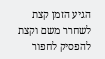הגיע הזמן קצת לשחרר משם וקצת להפסיק לחפור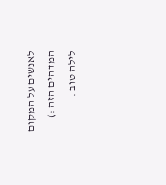לאנשים על המקום המדהים הזה :)
לילה טוב .